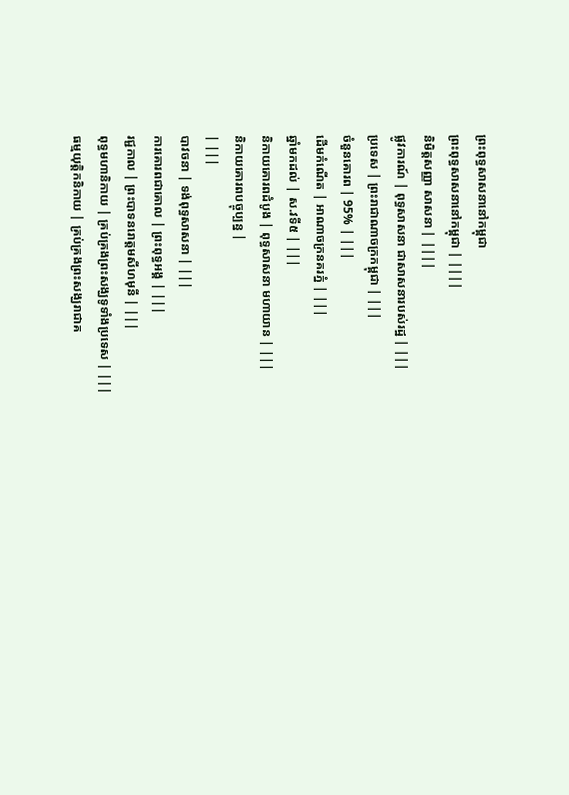ព្រះពុទ្ធសាសនានៅកម្ពុជា
ព្រះពុទ្ធសាសនានៅកម្ពុជា | ||||
និមិត្តសញ្ញា សាសនា | ||||
ផ្លូវការណ៍ | ពុទ្ធសាសនា ជាសាសនារបស់រដ្ឋ | |||
ប្រទេស | ព្រះរាជាណាចក្រកម្ពុជា | |||
ចំនួនគោរព | 95% | |||
ដើមកំណើត | អាណាចក្រនគរភ្នំ | |||
ឆ្នាំមកដល់ | ស.វទី៥ | |||
និកាយគោរពដំបូង | ពុទ្ធសាសនា មហាយាន | |||
និកាយគោរពបច្ចុប្បន្ន |
| |||
បាវចនា | ទង់ពុទ្ធសាសនា | |||
ការគោរពជាគោល | ព្រះពុទ្ធអង្គ | |||
រជ្ជកាល | ព្រះបាទនរោត្តមសីហមុនី | |||
ពុទ្ធមហានិកាយ | គ្រប់គ្រងព្រះសង្ឃទូទាំងប្រទេស | |||
ធម្មយុត្តិកនិកាយ | គ្រប់គ្រងព្រះសង្ឃរាជាគ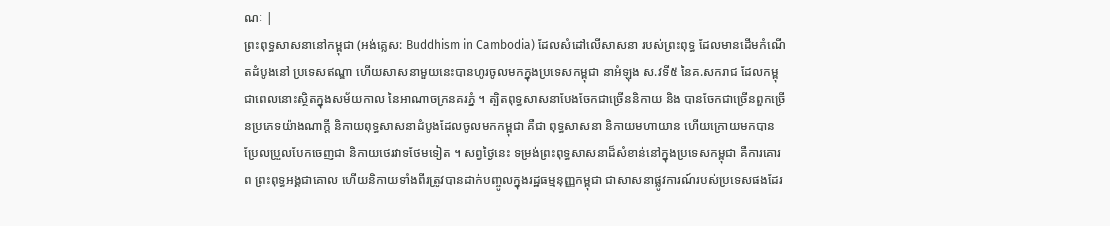ណៈ |
ព្រះពុទ្ធសាសនានៅកម្ពុជា (អង់គ្លេស: Buddhism in Cambodia) ដែលសំដៅលើសាសនា របស់ព្រះពុទ្ធ ដែលមានដើមកំណើតដំបូងនៅ ប្រទេសឥណ្ឌា ហើយសាសនាមួយនេះបានហូរចូលមកក្នុងប្រទេសកម្ពុជា នាអំឡុង ស.វទី៥ នៃគ.សករាជ ដែលកម្ពុជាពេលនោះស្ថិតក្នុងសម័យកាល នៃអាណាចក្រនគរភ្នំ ។ ត្បិតពុទ្ធសាសនាបែងចែកជាច្រើននិកាយ និង បានចែកជាច្រើនពួកច្រើនប្រភេទយ៉ាងណាក្ដី និកាយពុទ្ធសាសនាដំបូងដែលចូលមកកម្ពុជា គឺជា ពុទ្ធសាសនា និកាយមហាយាន ហើយក្រោយមកបានប្រែលប្រួលបែកចេញជា និកាយថេរវាទថែមទៀត ។ សព្វថ្ងៃនេះ ទម្រង់ព្រះពុទ្ធសាសនាដ៏សំខាន់នៅក្នុងប្រទេសកម្ពុជា គឺការគោរព ព្រះពុទ្ធអង្គជាគោល ហើយនិកាយទាំងពីរត្រូវបានដាក់បញ្ចូលក្នុងរដ្ឋធម្មនុញ្ញកម្ពុជា ជាសាសនាផ្លូវការណ៍របស់ប្រទេសផងដែរ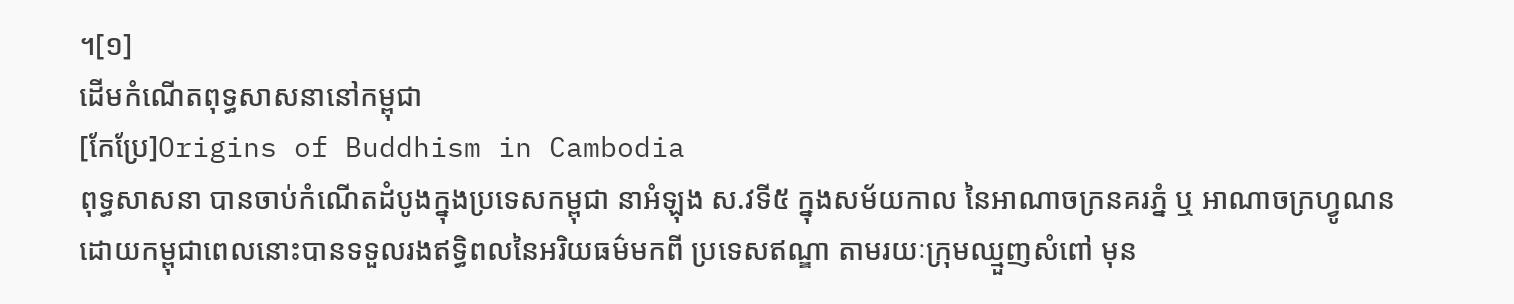។[១]
ដើមកំណើតពុទ្ធសាសនានៅកម្ពុជា
[កែប្រែ]Origins of Buddhism in Cambodia
ពុទ្ធសាសនា បានចាប់កំណើតដំបូងក្នុងប្រទេសកម្ពុជា នាអំឡុង ស.វទី៥ ក្នុងសម័យកាល នៃអាណាចក្រនគរភ្នំ ឬ អាណាចក្រហ្វូណន ដោយកម្ពុជាពេលនោះបានទទួលរងឥទ្ធិពលនៃអរិយធម៌មកពី ប្រទេសឥណ្ឌា តាមរយៈក្រុមឈ្មួញសំពៅ មុន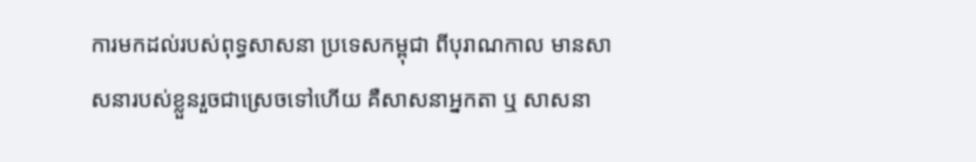ការមកដល់របស់ពុទ្ធសាសនា ប្រទេសកម្ពុជា ពីបុរាណកាល មានសាសនារបស់ខ្លួនរួចជាស្រេចទៅហើយ គឺសាសនាអ្នកតា ឬ សាសនា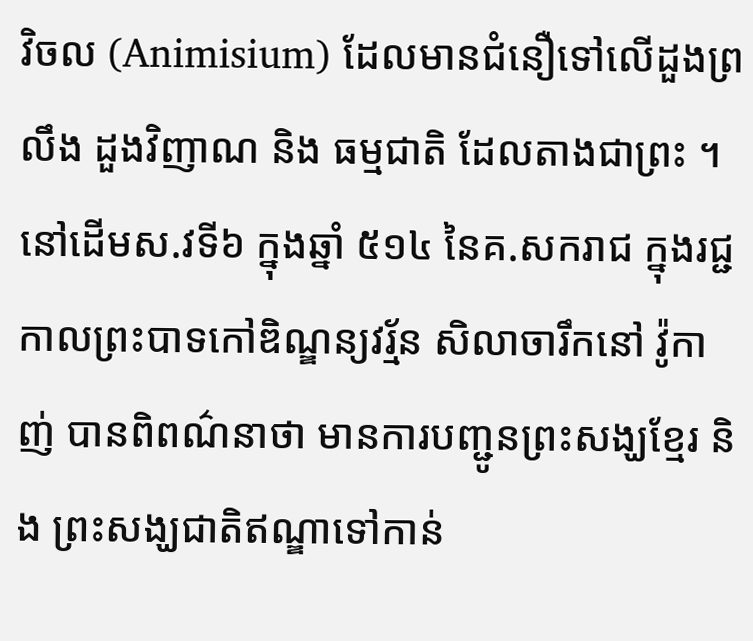វិចល (Animisium) ដែលមានជំនឿទៅលើដួងព្រលឹង ដួងវិញាណ និង ធម្មជាតិ ដែលតាងជាព្រះ ។ នៅដើមស.វទី៦ ក្នុងឆ្នាំ ៥១៤ នៃគ.សករាជ ក្នុងរជ្ជកាលព្រះបាទកៅឌិណ្ឌន្យវរ្ម័ន សិលាចារឹកនៅ វ៉ូកាញ់ បានពិពណ៌នាថា មានការបញ្ជូនព្រះសង្ឃខ្មែរ និង ព្រះសង្ឃជាតិឥណ្ឌាទៅកាន់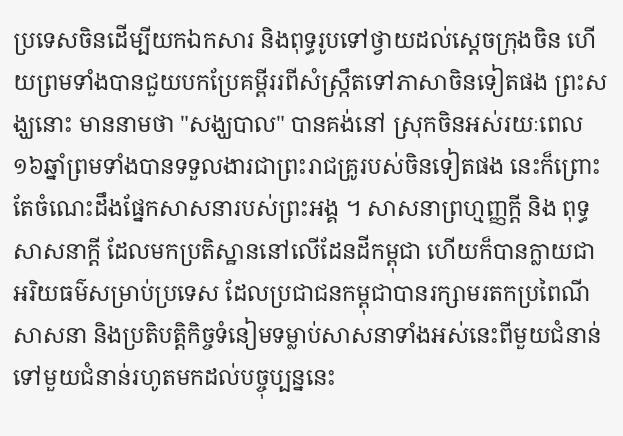ប្រទេសចិនដើម្បីយកឯកសារ និងពុទ្ធរូបទៅថ្វាយដល់ស្ដេចក្រុងចិន ហើយព្រមទាំងបានជួយបកប្រែគម្ពីររពីសំស្ក្រឹតទៅភាសាចិនទៀតផង ព្រះសង្ឃនោះ មាននាមថា "សង្ឃបាល" បានគង់នៅ ស្រុកចិនអស់រយៈពេល ១៦ឆ្នាំព្រមទាំងបានទទួលងារជាព្រះរាជគ្រូរបស់ចិនទៀតផង នេះក៏ព្រោះតែចំណេះដឹងផ្នែកសាសនារបស់ព្រះអង្គ ។ សាសនាព្រហ្មញ្ញក្ដី និង ពុទ្ធសាសនាក្ដី ដែលមកប្រតិស្ឋាននៅលើដែនដីកម្ពុជា ហើយក៏បានក្លាយជាអរិយធម៌សម្រាប់ប្រទេស ដែលប្រជាជនកម្ពុជាបានរក្សាមរតកប្រពៃណីសាសនា និងប្រតិបត្តិកិច្ចទំនៀមទម្លាប់សាសនាទាំងអស់នេះពីមួយជំនាន់ទៅមួយជំនាន់រហូតមកដល់បច្ចុប្បន្ននេះ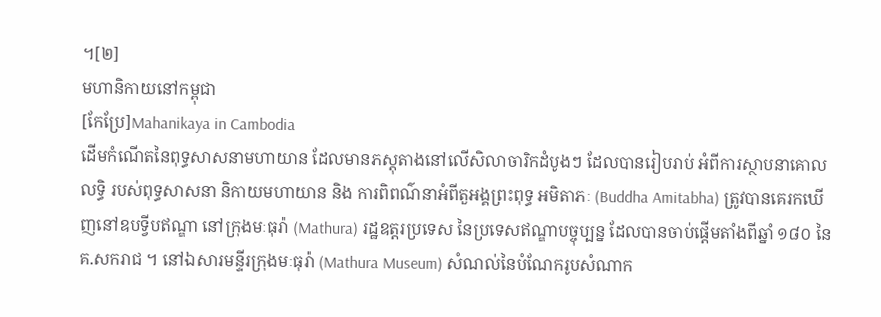។[២]
មហានិកាយនៅកម្ពុជា
[កែប្រែ]Mahanikaya in Cambodia
ដើមកំណើតនៃពុទ្ធសាសនាមហាយាន ដែលមានភស្តុតាងនៅលើសិលាចារិកដំបូងៗ ដែលបានរៀបរាប់ អំពីការស្ថាបនាគោលលទ្ធិ របស់ពុទ្ធសាសនា និកាយមហាយាន និង ការពិពណ៌នាអំពីតួអង្គព្រះពុទ្ធ អមិតាភៈ (Buddha Amitabha) ត្រូវបានគេរកឃើញនៅឧបទ្វីបឥណ្ឌា នៅក្រុងមៈធុរ៉ា (Mathura) រដ្ឋឧត្តរប្រទេស នៃប្រទេសឥណ្ឌាបច្ចុប្បន្ន ដែលបានចាប់ផ្តើមតាំងពីឆ្នាំ ១៨០ នៃគ.សករាជ ។ នៅឯសារមន្ទីរក្រុងមៈធុរ៉ា (Mathura Museum) សំណល់នៃបំណែករូបសំណាក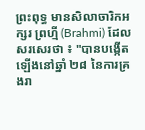ព្រះពុទ្ធ មានសិលាចារិកអក្សរ ព្រហ្មី (Brahmi) ដែលសរសេរថា ៖ "បានបង្កើតឡើងនៅឆ្នាំ ២៨ នៃការគ្រងរា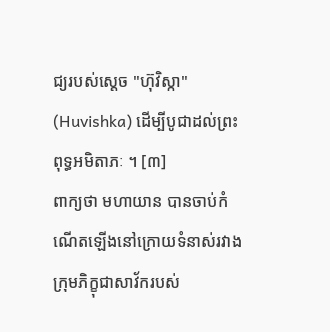ជ្យរបស់ស្តេច "ហ៊ុវិស្កា" (Huvishka) ដើម្បីបូជាដល់ព្រះពុទ្ធអមិតាភៈ ។ [៣]
ពាក្យថា មហាយាន បានចាប់កំណើតឡើងនៅក្រោយទំនាស់រវាងក្រុមភិក្ខុជាសាវ័ករបស់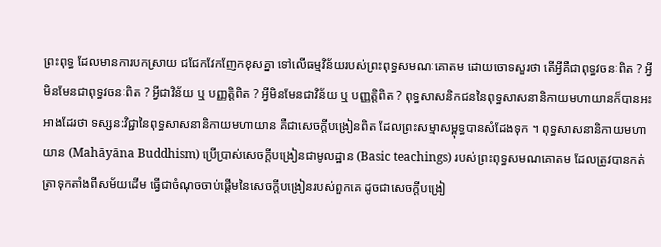ព្រះពុទ្ធ ដែលមានការបកស្រាយ ជជែកវែកញែកខុសគ្នា ទៅលើធម្មវិន័យរបស់ព្រះពុទ្ធសមណៈគោតម ដោយចោទសួរថា តើអ្វីគឺជាពុទ្ធវចនៈពិត ? អ្វីមិនមែនជាពុទ្ធវចនៈពិត ? អ្វីជាវិន័យ ឬ បញ្ញត្តិពិត ? អ្វីមិនមែនជាវិន័យ ឬ បញ្ញត្តិពិត ? ពុទ្ធសាសនិកជននៃពុទ្ធសាសនានិកាយមហាយានក៏បានអះអាងដែរថា ទស្សន:វិជ្ជានៃពុទ្ធសាសនានិកាយមហាយាន គឺជាសេចក្តីបង្រៀនពិត ដែលព្រះសម្មាសម្ពុទ្ធបានសំដែងទុក ។ ពុទ្ធសាសនានិកាយមហាយាន (Mahāyāna Buddhism) ប្រើប្រាស់សេចក្តីបង្រៀនជាមូលដ្ឋាន (Basic teachings) របស់ព្រះពុទ្ធសមណគោតម ដែលត្រូវបានកត់ត្រាទុកតាំងពីសម័យដើម ធ្វើជាចំណុចចាប់ផ្តើមនៃសេចក្តីបង្រៀនរបស់ពួកគេ ដូចជាសេចក្តីបង្រៀ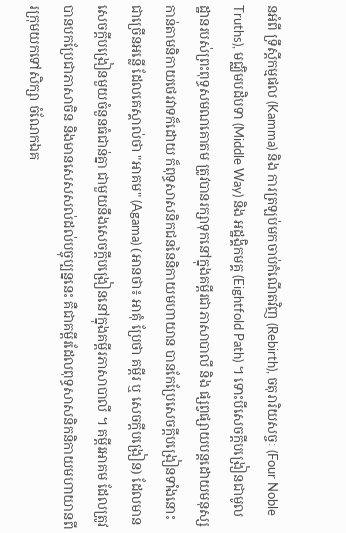នអំពី ទ្រឹស្តីកម្មផល (Kamma) និង ការត្រឡប់មកចាប់កំណើតវិញ (Rebirth), ចតុរារិយសច្ចៈ (Four Noble Truths), មជ្ឈិមបដិបទា (Middle Way) និង អដ្ឋង្គិកមគ្គ (Eightfold Path) ។ ទោះបីសេចក្តីបង្រៀនជាមូលដ្ឋានរបស់ព្រះពុទ្ធសមណគោតម ត្រូវបានរក្សាទុកនៅក្នុងគម្ពីរជាភាសាបាលី និង ផ្សព្វផ្សាយបន្តដោយមនុស្សកាន់តាមនិកាយថេរវាទក៏ដោយ ក៏ពុទ្ធសាសនិកជននៃនិកាយមហាយាន បានកែប្រែសេចក្តីបង្រៀនទាំងនោះជាច្រើនអន្លើ ដែលគេស្គាល់ថា "អាគម" (Agama) (អានថា៖ អាគុំ ប្រែថា គម្ពីរ ឬ សេចក្តីបង្រៀន) ដែលមានសេចក្តីបង្រៀនមួយចំនួនធំជាន់គ្នា ជាមួយនឹងសេចក្តីបង្រៀននៅក្នុងគម្ពីរភាសាបាលី ។ គម្ពីរអាគម ដែលត្រូវបានបកប្រែជាភាសាចិន និងមានសេសសល់ដល់បច្ចុប្បន្ននេះ គឺជាគម្ពីរដែលពុទ្ធសាសនិកនិកាយមហាយានពីរក្រុមយកទៅសិក្សា ចំណែកឯគ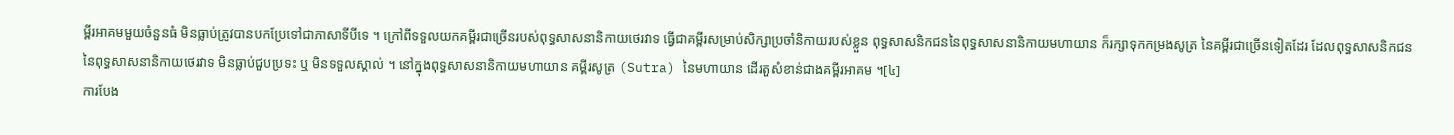ម្ពីរអាគមមួយចំនួនធំ មិនធ្លាប់ត្រូវបានបកប្រែទៅជាភាសាទីបីទេ ។ ក្រៅពីទទួលយកគម្ពីរជាច្រើនរបស់ពុទ្ធសាសនានិកាយថេរវាទ ធ្វើជាគម្ពីរសម្រាប់សិក្សាប្រចាំនិកាយរបស់ខ្លួន ពុទ្ធសាសនិកជននៃពុទ្ធសាសនានិកាយមហាយាន ក៏រក្សាទុកកម្រងសូត្រ នៃគម្ពីរជាច្រើនទៀតដែរ ដែលពុទ្ធសាសនិកជននៃពុទ្ធសាសនានិកាយថេរវាទ មិនធ្លាប់ជួបប្រទះ ឬ មិនទទួលស្គាល់ ។ នៅក្នុងពុទ្ធសាសនានិកាយមហាយាន គម្ពីរសូត្រ (Sutra) នៃមហាយាន ដើរតួសំខាន់ជាងគម្ពីរអាគម ។[៤]
ការបែង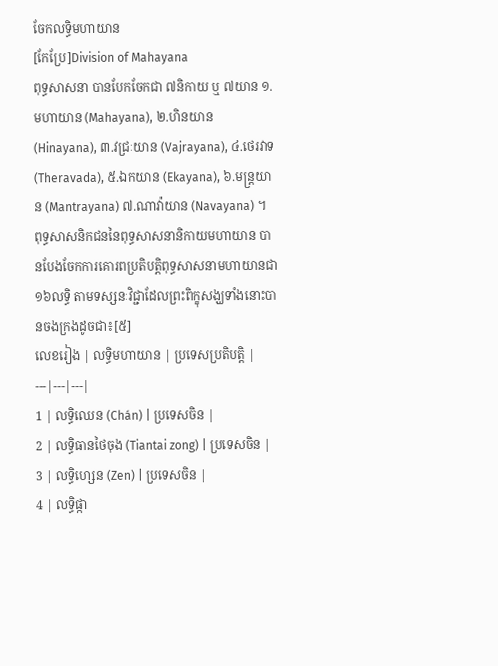ចែកលទ្ធិមហាយាន
[កែប្រែ]Division of Mahayana
ពុទ្ធសាសនា បានបែកចែកជា ៧និកាយ ឬ ៧យាន ១.មហាយាន (Mahayana), ២.ហិនយាន (Hinayana), ៣.វជ្រៈយាន (Vajrayana), ៤.ថេរវាទ (Theravada), ៥.ឯកយាន (Ekayana), ៦.មន្ត្រយាន (Mantrayana) ៧.ណាវ៉ាយាន (Navayana) ។ ពុទ្ធសាសនិកជននៃពុទ្ធសាសនានិកាយមហាយាន បានបែងចែកការគោរពប្រតិបត្តិពុទ្ធសាសនាមហាយានជា ១៦លទ្ធិ តាមទស្សនៈវិជ្ជាដែលព្រះពិក្ខុសង្ឃទាំងនោះបានចងក្រងដូចជា៖[៥]
លេខរៀង | លទ្ធិមហាយាន | ប្រទេសប្រតិបត្តិ |
---|---|---|
1 | លទ្ធិឈេន (Chán) | ប្រទេសចិន |
2 | លទ្ធិធានថៃចុង (Tiantai zong) | ប្រទេសចិន |
3 | លទ្ធិហ្សេន (Zen) | ប្រទេសចិន |
4 | លទ្ធិផ្កា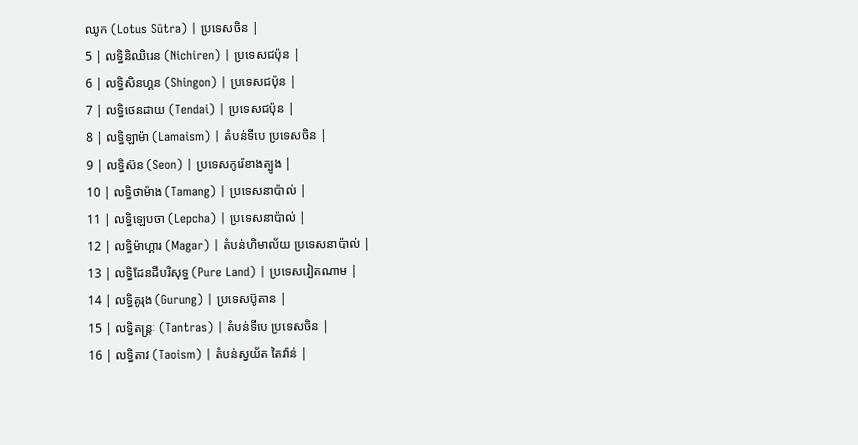ឈូក (Lotus Sūtra) | ប្រទេសចិន |
5 | លទ្ធិនិឈិរេន (Nichiren) | ប្រទេសជប៉ុន |
6 | លទ្ធិសិនហ្គន (Shingon) | ប្រទេសជប៉ុន |
7 | លទ្ធិថេនដាយ (Tendai) | ប្រទេសជប៉ុន |
8 | លទ្ធិឡាម៉ា (Lamaism) | តំបន់ទីបេ ប្រទេសចិន |
9 | លទ្ធិស៊ន (Seon) | ប្រទេសកូរ៉េខាងត្បូង |
10 | លទ្ធិថាម៉ាង (Tamang) | ប្រទេសនាប៉ាល់ |
11 | លទ្ធិឡេបចា (Lepcha) | ប្រទេសនាប៉ាល់ |
12 | លទ្ធិម៉ាហ្គារ (Magar) | តំបន់ហិមាល័យ ប្រទេសនាប៉ាល់ |
13 | លទ្ធិដែនដីបរិសុទ្ធ (Pure Land) | ប្រទេសវៀតណាម |
14 | លទ្ធិគូរុង (Gurung) | ប្រទេសប៊ូតាន |
15 | លទ្ធិតន្ត្រៈ (Tantras) | តំបន់ទីបេ ប្រទេសចិន |
16 | លទ្ធិតាវ (Taoism) | តំបន់ស្វយ័ត តៃវ៉ាន់ |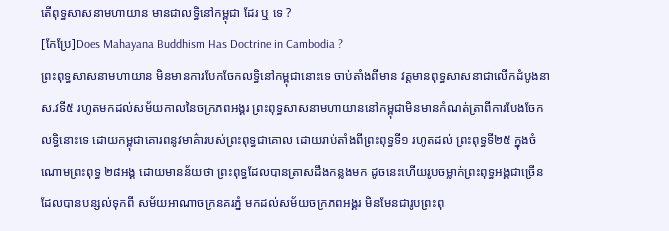តើពុទ្ធសាសនាមហាយាន មានជាលទ្ធិនៅកម្ពុជា ដែរ ឬ ទេ ?
[កែប្រែ]Does Mahayana Buddhism Has Doctrine in Cambodia ?
ព្រះពុទ្ធសាសនាមហាយាន មិនមានការបែកចែកលទ្ធិនៅកម្ពុជានោះទេ ចាប់តាំងពីមាន វត្តមានពុទ្ធសាសនាជាលើកដំបូងនា ស.វទី៥ រហូតមកដល់សម័យកាលនៃចក្រភពអង្គរ ព្រះពុទ្ធសាសនាមហាយាននៅកម្ពុជាមិនមានកំណត់ត្រាពីការបែងចែកលទ្ធិនោះទេ ដោយកម្ពុជាគោរពនូវមាគ៌ារបស់ព្រះពុទ្ធជាគោល ដោយរាប់តាំងពីព្រះពុទ្ធទី១ រហូតដល់ ព្រះពុទ្ធទី២៥ ក្នុងចំណោមព្រះពុទ្ធ ២៨អង្គ ដោយមានន័យថា ព្រះពុទ្ធដែលបានត្រាសដឹងកន្លងមក ដូចនេះហើយរូបចម្លាក់ព្រះពុទ្ធអង្គជាច្រើនដែលបានបន្សល់ទុកពី សម័យអាណាចក្រនគរភ្នំ មកដល់សម័យចក្រភពអង្គរ មិនមែនជារូបព្រះពុ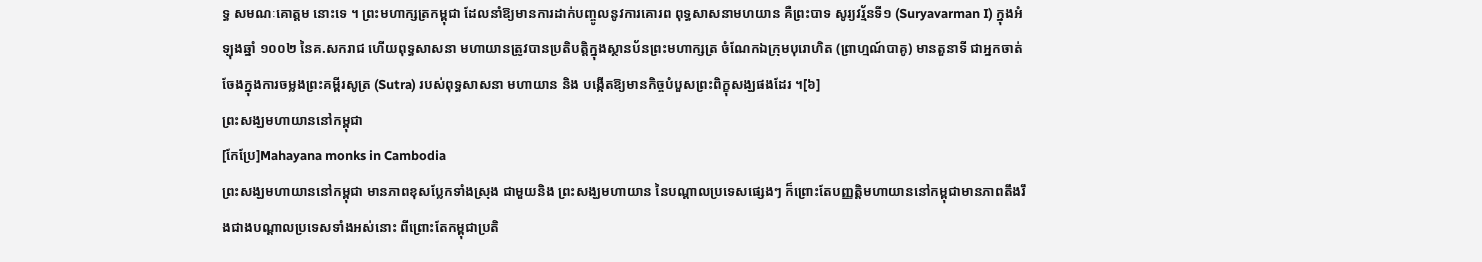ទ្ធ សមណៈគោត្តម នោះទេ ។ ព្រះមហាក្សត្រកម្ពុជា ដែលនាំឱ្យមានការដាក់បញ្ចូលនូវការគោរព ពុទ្ធសាសនាមហយាន គឺព្រះបាទ សូរ្យវរ្ម័នទី១ (Suryavarman I) ក្នុងអំឡុងឆ្នាំ ១០០២ នៃគ.សករាជ ហើយពុទ្ធសាសនា មហាយានត្រូវបានប្រតិបត្តិក្នុងស្ថានប័នព្រះមហាក្សត្រ ចំណែកឯក្រុមបុរោហិត (ព្រាហ្មណ៍បាគូ) មានតួនាទី ជាអ្នកចាត់ចែងក្នុងការចម្លងព្រះគម្ពីរសូត្រ (Sutra) របស់ពុទ្ធសាសនា មហាយាន និង បង្កើតឱ្យមានកិច្ចបំបួសព្រះពិក្ខុសង្ឃផងដែរ ។[៦]
ព្រះសង្ឃមហាយាននៅកម្ពុជា
[កែប្រែ]Mahayana monks in Cambodia
ព្រះសង្ឃមហាយាននៅកម្ពុជា មានភាពខុសប្លែកទាំងស្រុង ជាមួយនិង ព្រះសង្ឃមហាយាន នៃបណ្ដាលប្រទេសផ្សេងៗ ក៏ព្រោះតែបញ្ញត្តិមហាយាននៅកម្ពុជាមានភាពតឹងរឹងជាងបណ្ដាលប្រទេសទាំងអស់នោះ ពីព្រោះតែកម្ពុជាប្រតិ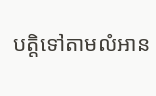បត្តិទៅតាមលំអាន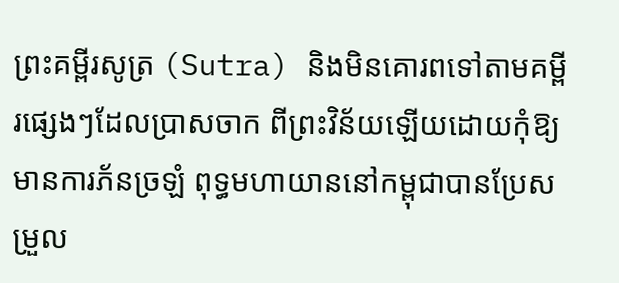ព្រះគម្ពីរសូត្រ (Sutra) និងមិនគោរពទៅតាមគម្ពីរផ្សេងៗដែលប្រាសចាក ពីព្រះវិន័យឡើយដោយកុំឱ្យមានការភ័នច្រឡំ ពុទ្ធមហាយាននៅកម្ពុជាបានប្រែសម្រួល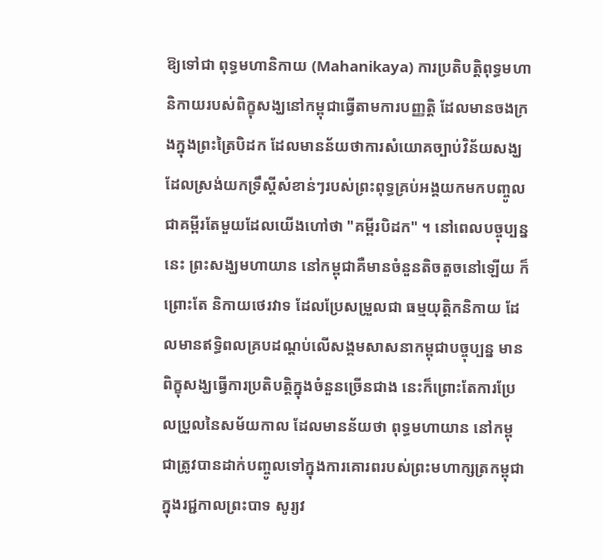ឱ្យទៅជា ពុទ្ធមហានិកាយ (Mahanikaya) ការប្រតិបត្តិពុទ្ធមហានិកាយរបស់ពិក្ខុសង្ឃនៅកម្ពុជាធ្វើតាមការបញ្ញត្តិ ដែលមានចងក្រងក្នុងព្រះត្រៃបិដក ដែលមានន័យថាការសំយោគច្បាប់វិន័យសង្ឃ ដែលស្រង់យកទ្រឹស្ដីសំខាន់ៗរបស់ព្រះពុទ្ធគ្រប់អង្គយកមកបញ្ចូលជាគម្ពីរតែមួយដែលយើងហៅថា "គម្ពីរបិដក" ។ នៅពេលបច្ចុប្បន្ននេះ ព្រះសង្ឃមហាយាន នៅកម្ពុជាគឺមានចំនួនតិចតួចនៅឡើយ ក៏ព្រោះតែ និកាយថេរវាទ ដែលប្រែសម្រួលជា ធម្មយុត្តិកនិកាយ ដែលមានឥទ្ធិពលគ្របដណ្ដប់លើសង្គមសាសនាកម្ពុជាបច្ចុប្បន្ន មានពិក្ខុសង្ឃធ្វើការប្រតិបត្តិក្នុងចំនួនច្រើនជាង នេះក៏ព្រោះតែការប្រែលប្រួលនៃសម័យកាល ដែលមានន័យថា ពុទ្ធមហាយាន នៅកម្ពុជាត្រូវបានដាក់បញ្ចូលទៅក្នុងការគោរពរបស់ព្រះមហាក្សត្រកម្ពុជា ក្នុងរជ្ជកាលព្រះបាទ សូរ្យវ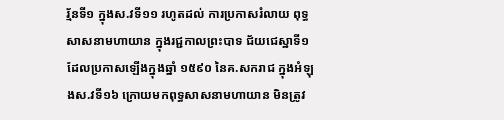រ្ម័នទី១ ក្នុងស.វទី១១ រហូតដល់ ការប្រកាសរំលាយ ពុទ្ធសាសនាមហាយាន ក្នុងរជ្ជកាលព្រះបាទ ជ័យជេស្ឋាទី១ ដែលប្រកាសឡើងក្នុងឆ្នាំ ១៥៩០ នៃគ.សករាជ ក្នុងអំឡុងស.វទី១៦ ក្រោយមកពុទ្ធសាសនាមហាយាន មិនត្រូវ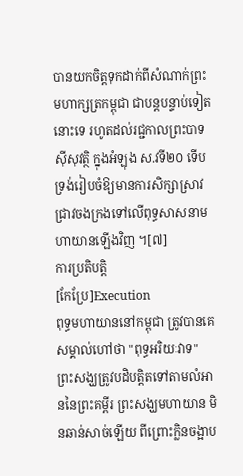បានយកចិត្តទុកដាក់ពីសំណាក់ព្រះមហាក្សត្រកម្ពុជា ជាបន្តបន្ទាប់ទៀតនោះទេ រហូតដល់រជ្ជកាលព្រះបាទ សុីសុវត្ថិ ក្នុងអំឡុង ស.វទី២០ ទើបទ្រង់រៀបចំឱ្យមានការសិក្សាស្រាវជ្រាវចងក្រងទៅលើពុទ្ធសាសនាមហាយានឡើងវិញ ។[៧]
ការប្រតិបត្តិ
[កែប្រែ]Execution
ពុទ្ធមហាយាននៅកម្ពុជា ត្រូវបានគេសម្គាល់ហៅថា "ពុទ្ធអរិយៈវាទ" ព្រះសង្ឃត្រូវបដិបត្តិតទៅតាមលំអាននៃព្រះគម្ពីរ ព្រះសង្ឃមហាយាន មិនឆាន់សាច់ឡើយ ពីព្រោះក្លិនចង្អាប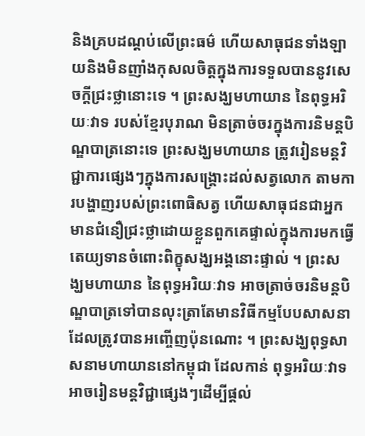និងគ្របដណ្ដប់លើព្រះធម៌ ហើយសាធុជនទាំងឡាយនិងមិនញាំងកុសលចិត្តក្នុងការទទួលបាននូវសេចក្ដីជ្រះថ្លានោះទេ ។ ព្រះសង្ឃមហាយាន នៃពុទ្ធអរិយៈវាទ របស់ខ្មែរបុរាណ មិនត្រាច់ចរក្នុងការនិមន្តបិណ្ឌបាត្រនោះទេ ព្រះសង្ឃមហាយាន ត្រូវរៀនមន្តវិជ្ជាការផ្សេងៗក្នុងការសង្គ្រោះដល់សត្វលោក តាមការបង្ហាញរបស់ព្រះពោធិសត្វ ហើយសាធុជនជាអ្នកមានជំនឿជ្រះថ្លាដោយខ្លួនពួកគេផ្ទាល់ក្នុងការមកធ្វើតេយ្យទានចំពោះពិក្ខុសង្ឃអង្គនោះផ្ទាល់ ។ ព្រះសង្ឃមហាយាន នៃពុទ្ធអរិយៈវាទ អាចត្រាច់ចរនិមន្តបិណ្ឌបាត្រទៅបានលុះត្រាតែមានវិធីកម្មបែបសាសនាដែលត្រូវបានអញ្ចើញប៉ុនណោះ ។ ព្រះសង្ឃពុទ្ធសាសនាមហាយាននៅកម្ពុជា ដែលកាន់ ពុទ្ធអរិយៈវាទ អាចរៀនមន្តវិជ្ជាផ្សេងៗដើម្បីផ្ដល់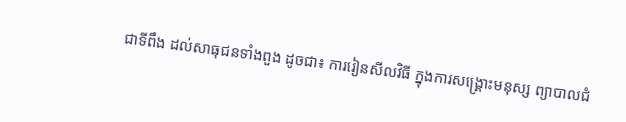ជាទីពឹង ដល់សាធុជនទាំងពួង ដូចជា៖ ការរៀនសីលវិធី ក្នុងការសង្គ្រោះមនុស្ស ព្យាបាលជំ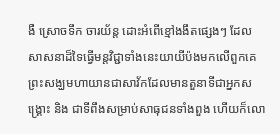ងឺ ស្រោចទឹក ចារយ័ន្ត ដោះអំពើខ្មៅងងឹតផ្សេងៗ ដែលសាសនាដ៏ទៃធ្វើមន្តវិជ្ជាទាំងនេះយាយីប៉ងមកលើពួកគេ ព្រះសង្ឃមហាយានជាសាវ័កដែលមានតួនាទីជាអ្នកសង្គ្រោះ និង ជាទីពឹងសម្រាប់សាធុជនទាំងពួង ហើយក៏លោ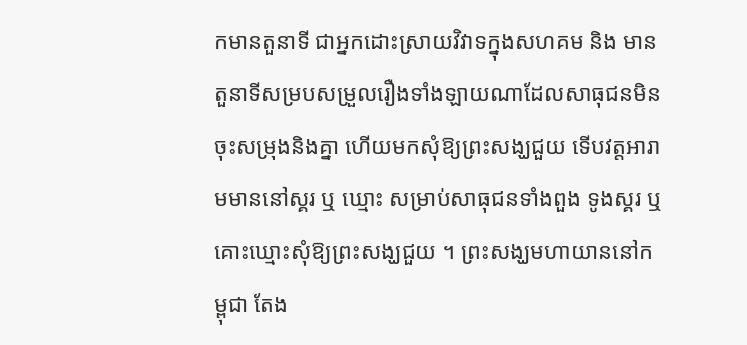កមានតួនាទី ជាអ្នកដោះស្រាយវិវាទក្នុងសហគម និង មានតួនាទីសម្របសម្រួលរឿងទាំងឡាយណាដែលសាធុជនមិនចុះសម្រុងនិងគ្នា ហើយមកសុំឱ្យព្រះសង្ឃជួយ ទើបវត្តអារាមមាននៅស្គរ ឬ ឃ្មោះ សម្រាប់សាធុជនទាំងពួង ទូងស្គរ ឬ គោះឃ្មោះសុំឱ្យព្រះសង្ឃជួយ ។ ព្រះសង្ឃមហាយាននៅកម្ពុជា តែង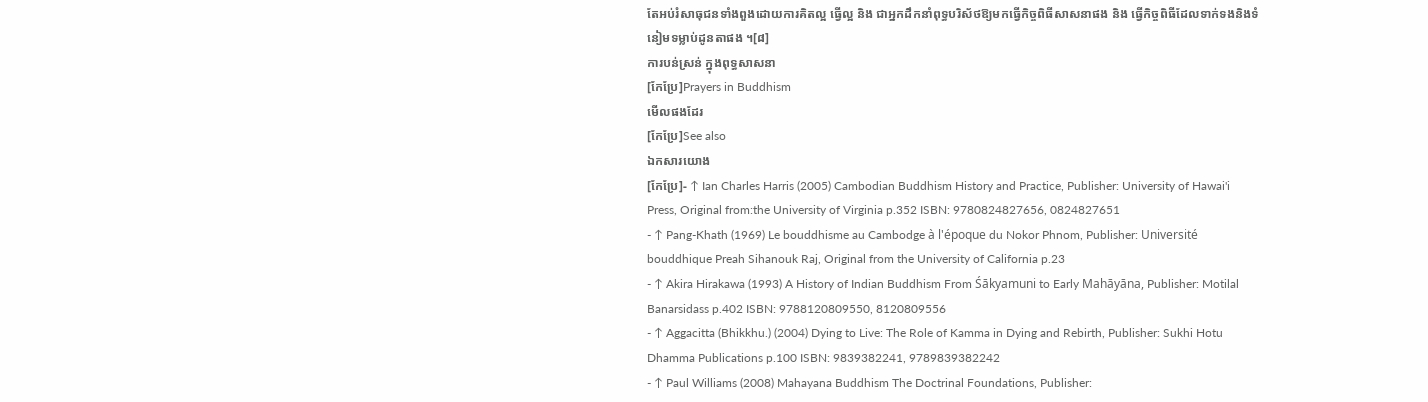តែអប់រំសាធុជនទាំងពួងដោយការគិតល្អ ធ្វើល្អ និង ជាអ្នកដឹកនាំពុទ្ធបរិស័ថឱ្យមកធ្វើកិច្ចពិធីសាសនាផង និង ធ្វើកិច្ចពិធីដែលទាក់ទងនិងទំនៀមទម្លាប់ដូនតាផង ។[៨]
ការបន់ស្រន់ ក្នុងពុទ្ធសាសនា
[កែប្រែ]Prayers in Buddhism
មើលផងដែរ
[កែប្រែ]See also
ឯកសារយោង
[កែប្រែ]- ↑ Ian Charles Harris (2005) Cambodian Buddhism History and Practice, Publisher: University of Hawai'i Press, Original from:the University of Virginia p.352 ISBN: 9780824827656, 0824827651
- ↑ Pang-Khath (1969) Le bouddhisme au Cambodge à l'époque du Nokor Phnom, Publisher: Université bouddhique Preah Sihanouk Raj, Original from the University of California p.23
- ↑ Akira Hirakawa (1993) A History of Indian Buddhism From Śākyamuni to Early Mahāyāna, Publisher: Motilal Banarsidass p.402 ISBN: 9788120809550, 8120809556
- ↑ Aggacitta (Bhikkhu.) (2004) Dying to Live: The Role of Kamma in Dying and Rebirth, Publisher: Sukhi Hotu Dhamma Publications p.100 ISBN: 9839382241, 9789839382242
- ↑ Paul Williams (2008) Mahayana Buddhism The Doctrinal Foundations, Publisher: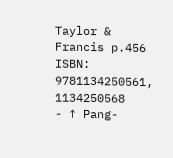Taylor & Francis p.456 ISBN: 9781134250561, 1134250568
- ↑ Pang-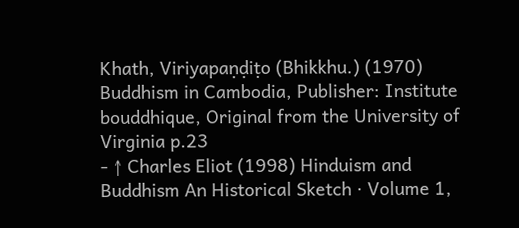Khath, Viriyapaṇḍiṭo (Bhikkhu.) (1970) Buddhism in Cambodia, Publisher: Institute bouddhique, Original from the University of Virginia p.23
- ↑ Charles Eliot (1998) Hinduism and Buddhism An Historical Sketch · Volume 1,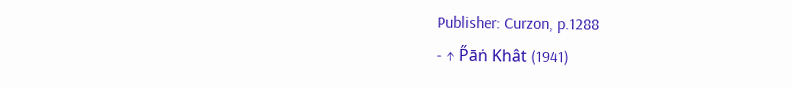Publisher: Curzon, p.1288
- ↑ P̋āṅ Khât (1941)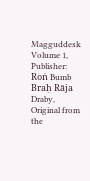Magguddesk Volume 1, Publisher: Roṅ Bumb Braḥ Rāja Draby, Original from the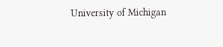University of Michigan